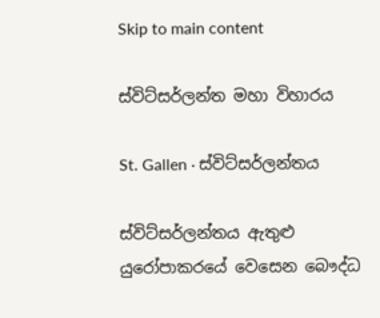Skip to main content

ස්විට්සර්ලන්ත මහා විහාරය

St. Gallen · ස්විට්සර්ලන්තය

ස්විට්සර්ලන්තය ඇතුළු යුරෝපාකරයේ වෙසෙන බෞද්ධ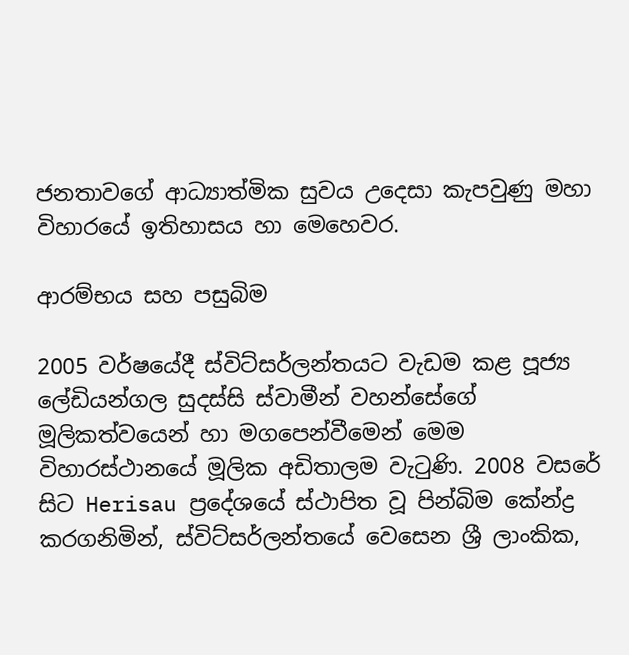ජනතාවගේ ආධ්‍යාත්මික සුවය උදෙසා කැපවුණු මහා විහාරයේ ඉතිහාසය හා මෙහෙවර.

ආරම්භය සහ පසුබිම

2005 වර්ෂයේදී ස්විට්සර්ලන්තයට වැඩම කළ පූජ්‍ය ලේඩියන්ගල සුදස්සි ස්වාමීන් වහන්සේගේ මූලිකත්වයෙන් හා මගපෙන්වීමෙන් මෙම විහාරස්ථානයේ මූලික අඩිතාලම වැටුණි. 2008 වසරේ සිට Herisau ප්‍රදේශයේ ස්ථාපිත වූ පින්බිම කේන්ද්‍ර කරගනිමින්, ස්විට්සර්ලන්තයේ වෙසෙන ශ්‍රී ලාංකික,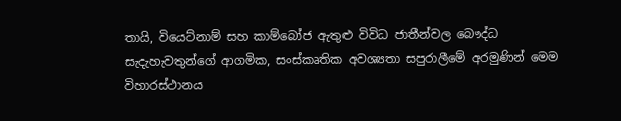තායි, වියෙට්නාම් සහ කාම්බෝජ ඇතුළු විවිධ ජාතීන්වල බෞද්ධ සැදැහැවතුන්ගේ ආගමික, සංස්කෘතික අවශ්‍යතා සපුරාලීමේ අරමුණින් මෙම විහාරස්ථානය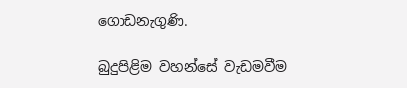ගොඩනැගුණි.

බුදුපිළිම වහන්සේ වැඩමවීම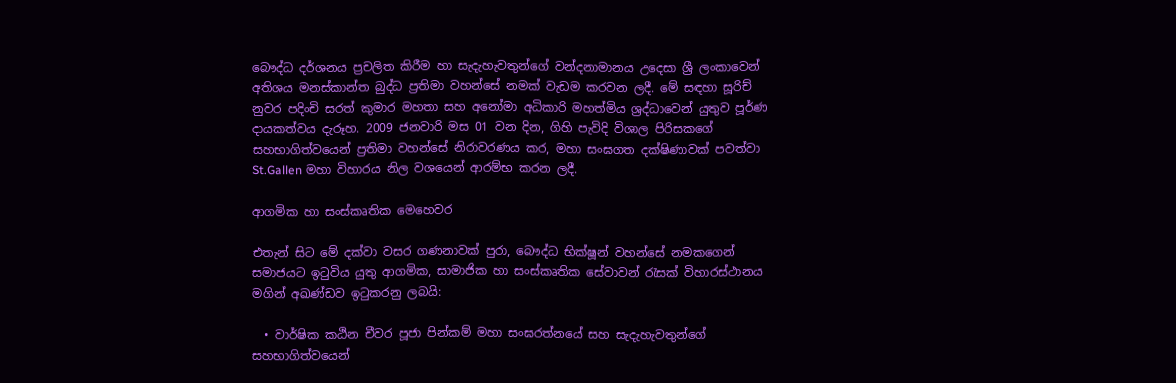බෞද්ධ දර්ශනය ප්‍රචලිත කිරීම හා සැදැහැවතුන්ගේ වන්දනාමානය උදෙසා ශ්‍රී ලංකාවෙන් අතිශය මනස්කාන්ත බුද්ධ ප්‍රතිමා වහන්සේ නමක් වැඩම කරවන ලදී. මේ සඳහා සූරිච් නුවර පදිංචි සරත් කුමාර මහතා සහ අනෝමා අධිකාරි මහත්මිය ශ්‍රද්ධාවෙන් යුතුව පූර්ණ දායකත්වය දැරූහ. 2009 ජනවාරි මස 01 වන දින, ගිහි පැවිදි විශාල පිරිසකගේ සහභාගිත්වයෙන් ප්‍රතිමා වහන්සේ නිරාවරණය කර, මහා සංඝගත දක්ෂිණාවක් පවත්වා St.Gallen මහා විහාරය නිල වශයෙන් ආරම්භ කරන ලදී.

ආගමික හා සංස්කෘතික මෙහෙවර

එතැන් සිට මේ දක්වා වසර ගණනාවක් පුරා, බෞද්ධ භික්ෂූන් වහන්සේ නමකගෙන් සමාජයට ඉටුවිය යුතු ආගමික, සාමාජික හා සංස්කෘතික සේවාවන් රැසක් විහාරස්ථානය මගින් අඛණ්ඩව ඉටුකරනු ලබයි:

  • වාර්ෂික කඨින චීවර පූජා පින්කම් මහා සංඝරත්නයේ සහ සැදැහැවතුන්ගේ සහභාගිත්වයෙන්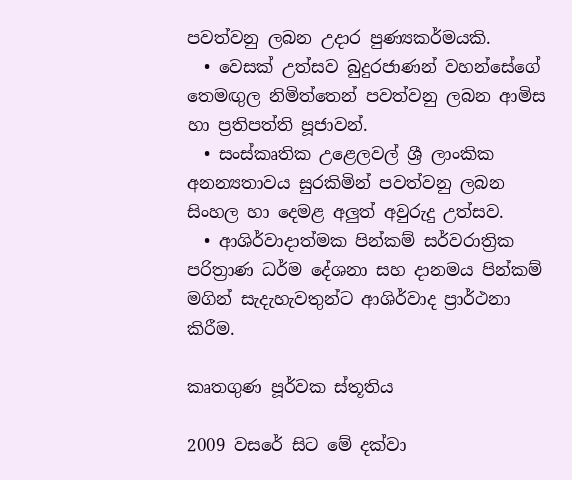පවත්වනු ලබන උදාර පුණ්‍යකර්මයකි.
  • වෙසක් උත්සව බුදුරජාණන් වහන්සේගේ තෙමඟුල නිමිත්තෙන් පවත්වනු ලබන ආමිස හා ප්‍රතිපත්ති පූජාවන්.
  • සංස්කෘතික උළෙලවල් ශ්‍රී ලාංකික අනන්‍යතාවය සුරකිමින් පවත්වනු ලබන සිංහල හා දෙමළ අලුත් අවුරුදු උත්සව.
  • ආශිර්වාදාත්මක පින්කම් සර්වරාත්‍රික පරිත්‍රාණ ධර්ම දේශනා සහ දානමය පින්කම් මගින් සැදැහැවතුන්ට ආශිර්වාද ප්‍රාර්ථනා කිරීම.

කෘතගුණ පූර්වක ස්තූතිය

2009 වසරේ සිට මේ දක්වා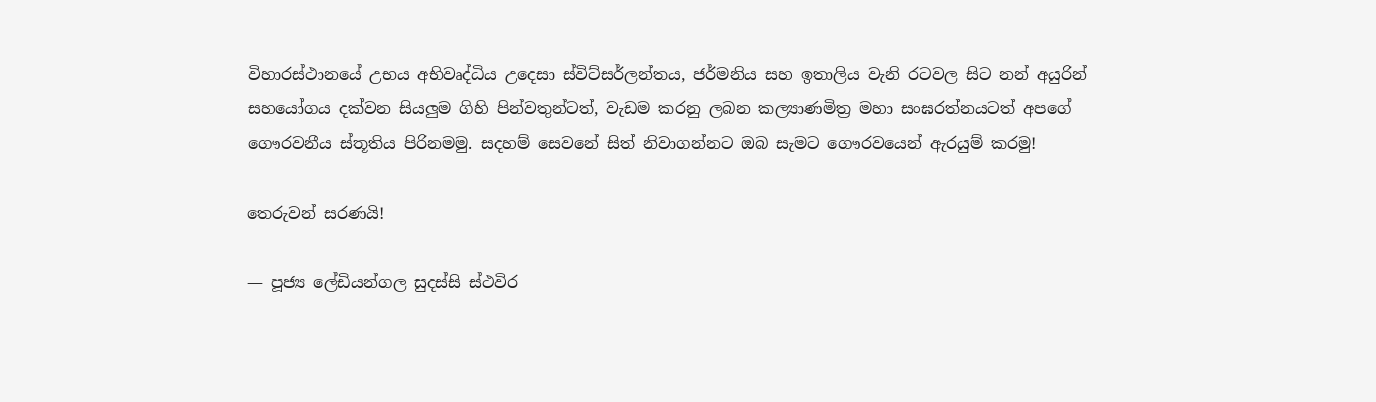විහාරස්ථානයේ උභය අභිවෘද්ධිය උදෙසා ස්විට්සර්ලන්තය, ජර්මනිය සහ ඉතාලිය වැනි රටවල සිට නන් අයුරින් සහයෝගය දක්වන සියලුම ගිහි පින්වතුන්ටත්, වැඩම කරනු ලබන කල්‍යාණමිත්‍ර මහා සංඝරත්නයටත් අපගේ ගෞරවනීය ස්තූතිය පිරිනමමු. සදහම් සෙවනේ සිත් නිවාගන්නට ඔබ සැමට ගෞරවයෙන් ඇරයුම් කරමු!

තෙරුවන් සරණයි!

— පූජ්‍ය ලේඩියන්ගල සුදස්සි ස්ථවිර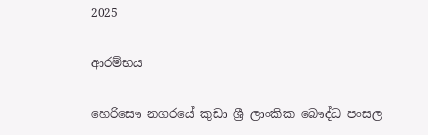2025

ආරම්භය

හෙරිසෞ නගරයේ කුඩා ශ්‍රී ලාංකික බෞද්ධ පංසල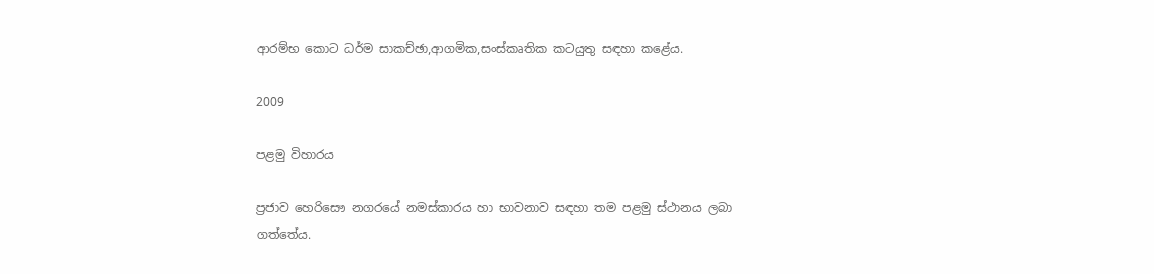ආරම්භ කොට ධර්ම සාකච්ඡා,ආගමික,සංස්කෘතික කටයුතු සඳහා කළේය.

2009

පළමු විහාරය

ප්‍රජාව හෙරිසෞ නගරයේ නමස්කාරය හා භාවනාව සඳහා තම පළමු ස්ථානය ලබා ගත්තේය.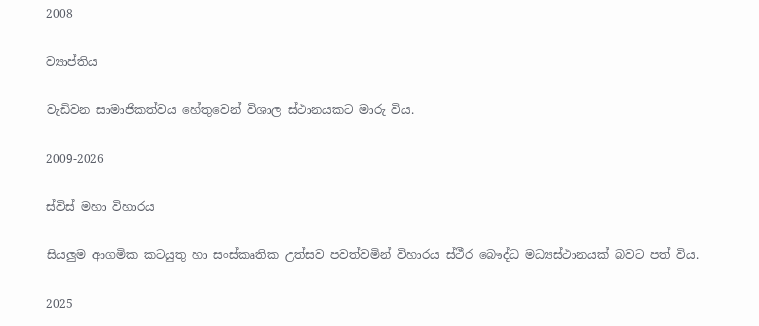2008

ව්‍යාප්තිය

වැඩිවන සාමාජිකත්වය හේතුවෙන් විශාල ස්ථානයකට මාරු විය.

2009-2026

ස්විස් මහා විහාරය

සියලුම ආගමික කටයුතු හා සංස්කෘතික උත්සව පවත්වමින් විහාරය ස්ථීර බෞද්ධ මධ්‍යස්ථානයක් බවට පත් විය.

2025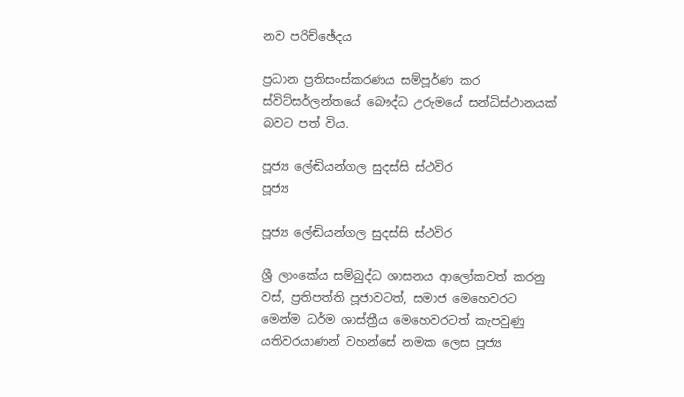නව පරිච්ඡේදය

ප්‍රධාන ප්‍රතිසංස්කරණය සම්පූර්ණ කර ස්විට්සර්ලන්තයේ බෞද්ධ උරුමයේ සන්ධිස්ථානයක් බවට පත් විය.

පූජ්‍ය ලේඬියන්ගල සුදස්සි ස්ථවිර
පූජ්‍ය

පූජ්‍ය ලේඬියන්ගල සුදස්සි ස්ථවිර

ශ්‍රී ලාංකේය සම්බුද්ධ ශාසනය ආලෝකවත් කරනු වස්, ප්‍රතිපත්ති පූජාවටත්, සමාජ මෙහෙවරට මෙන්ම ධර්ම ශාස්ත්‍රීය මෙහෙවරටත් කැපවුණු යතිවරයාණන් වහන්සේ නමක ලෙස පූජ්‍ය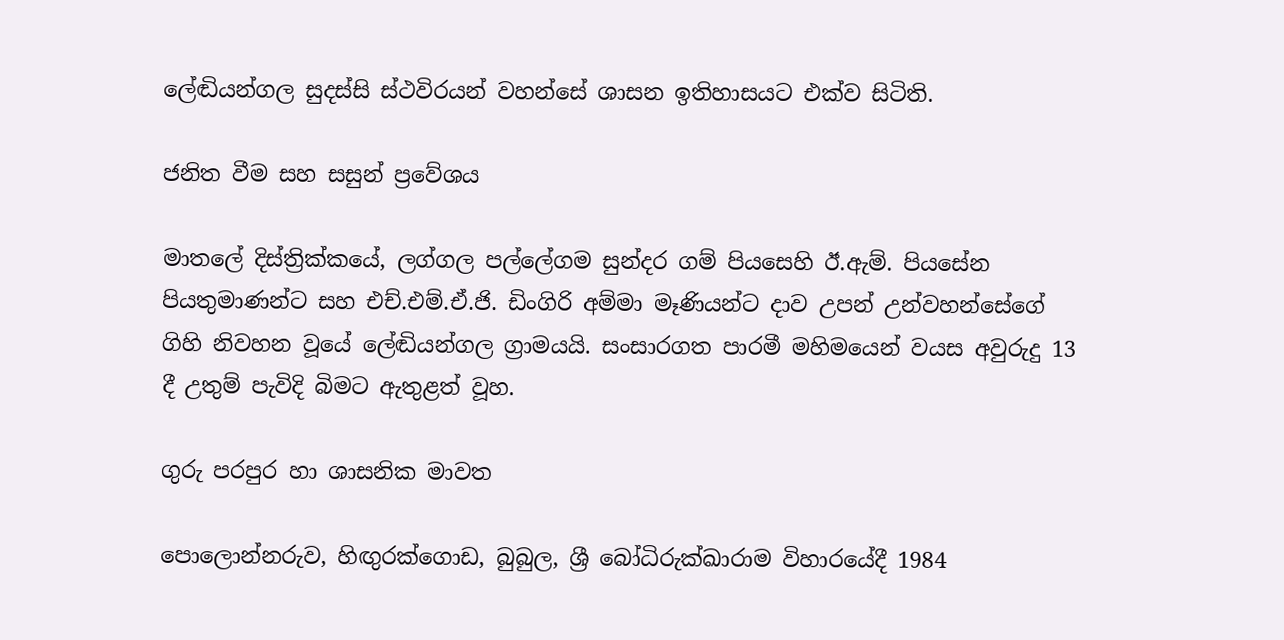ලේඬියන්ගල සුදස්සි ස්ථවිරයන් වහන්සේ ශාසන ඉතිහාසයට එක්ව සිටිති.

ජනිත වීම සහ සසුන් ප්‍රවේශය

මාතලේ දිස්ත්‍රික්කයේ, ලග්ගල පල්ලේගම සුන්දර ගම් පියසෙහි ඊ.ඇම්. පියසේන පියතුමාණන්ට සහ එච්.එම්.ඒ.ජි. ඩිංගිරි අම්මා මෑණියන්ට දාව උපන් උන්වහන්සේගේ ගිහි නිවහන වූයේ ලේඬියන්ගල ග්‍රාමයයි. සංසාරගත පාරමී මහිමයෙන් වයස අවුරුදු 13 දී උතුම් පැවිදි බිමට ඇතුළත් වූහ.

ගුරු පරපුර හා ශාසනික මාවත

පොලොන්නරුව, හිඟුරක්ගොඩ, බුබුල, ශ්‍රී බෝධිරුක්ඛාරාම විහාරයේදී 1984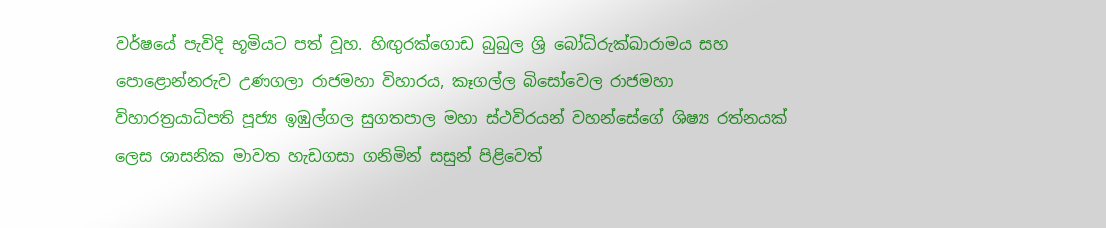වර්ෂයේ පැවිදි භූමියට පත් වූහ. හිඟුරක්ගොඩ බුබුල ශ්‍රි බෝධිරුක්ඛාරාමය සහ පොළොන්නරුව උණගලා රාජමහා විහාරය, කෑගල්ල බිසෝවෙල රාජමහා විහාරත්‍රයාධිපති පූජ්‍ය ඉඹුල්ගල සුගතපාල මහා ස්ථවිරයන් වහන්සේගේ ශිෂ්‍ය රත්නයක් ලෙස ශාසනික මාවත හැඩගසා ගනිමින් සසුන් පිළිවෙත්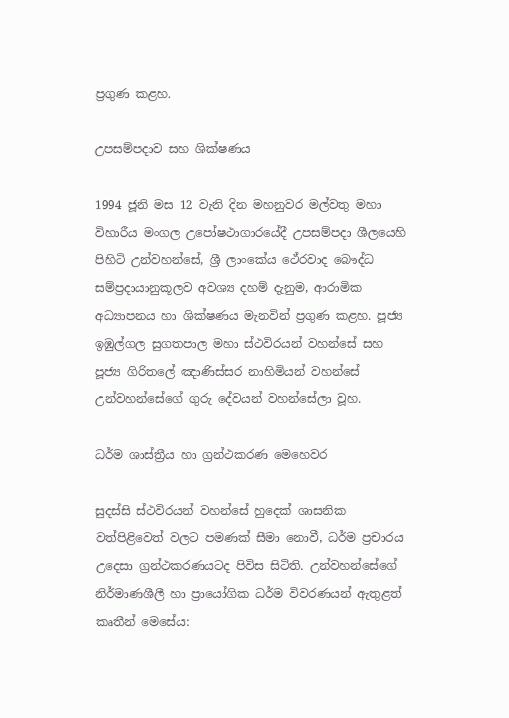ප්‍රගුණ කළහ.

උපසම්පදාව සහ ශික්ෂණය

1994 ජූනි මස 12 වැනි දින මහනුවර මල්වතු මහා විහාරීය මංගල උපෝෂථාගාරයේදී උපසම්පදා ශීලයෙහි පිහිටි උන්වහන්සේ, ශ්‍රී ලාංකේය ථේරවාද බෞද්ධ සම්ප්‍රදායානුකූලව අවශ්‍ය දහම් දැනුම, ආරාමික අධ්‍යාපනය හා ශික්ෂණය මැනවින් ප්‍රගුණ කළහ. පූජ්‍ය ඉඹුල්ගල සුගතපාල මහා ස්ථවිරයන් වහන්සේ සහ පූජ්‍ය ගිරිතලේ ඤාණිස්සර නාහිමියන් වහන්සේ උන්වහන්සේගේ ගුරු දේවයන් වහන්සේලා වූහ.

ධර්ම ශාස්ත්‍රීය හා ග්‍රන්ථකරණ මෙහෙවර

සුදස්සි ස්ථවිරයන් වහන්සේ හුදෙක් ශාසනික වත්පිළිවෙත් වලට පමණක් සීමා නොවී, ධර්ම ප්‍රචාරය උදෙසා ග්‍රන්ථකරණයටද පිවිස සිටිති. උන්වහන්සේගේ නිර්මාණශීලී හා ප්‍රායෝගික ධර්ම විවරණයන් ඇතුළත් කෘතීන් මෙසේය: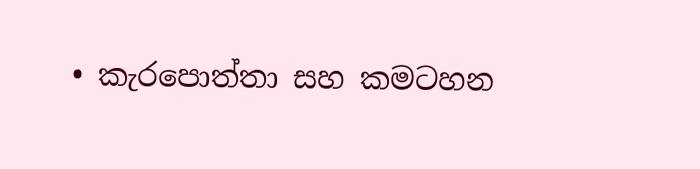• කැරපොත්තා සහ කමටහන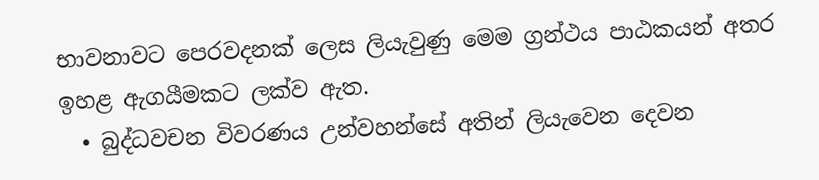භාවනාවට පෙරවදනක් ලෙස ලියැවුණු මෙම ග්‍රන්ථය පාඨකයන් අතර ඉහළ ඇගයීමකට ලක්ව ඇත.
  • බුද්ධවචන විවරණය උන්වහන්සේ අතින් ලියැවෙන දෙවන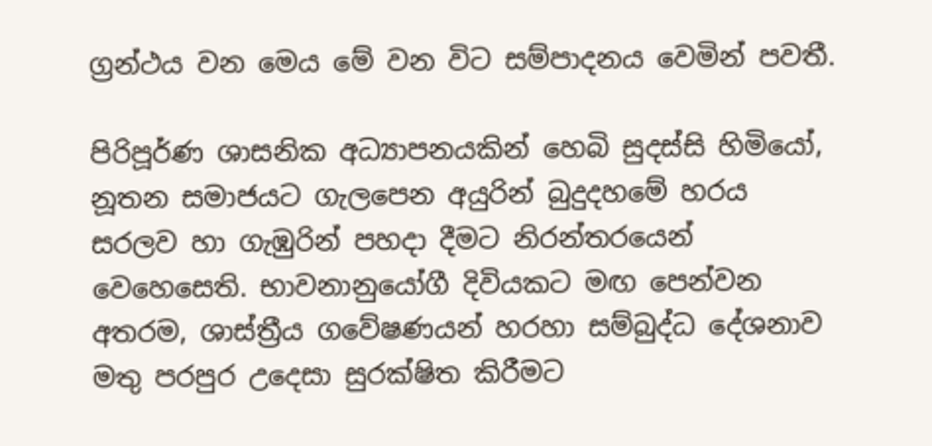ග්‍රන්ථය වන මෙය මේ වන විට සම්පාදනය වෙමින් පවතී.

පිරිපූර්ණ ශාසනික අධ්‍යාපනයකින් හෙබි සුදස්සි හිමියෝ, නූතන සමාජයට ගැලපෙන අයුරින් බුදුදහමේ හරය සරලව හා ගැඹුරින් පහදා දීමට නිරන්තරයෙන් වෙහෙසෙති. භාවනානුයෝගී දිවියකට මඟ පෙන්වන අතරම, ශාස්ත්‍රීය ගවේෂණයන් හරහා සම්බුද්ධ දේශනාව මතු පරපුර උදෙසා සුරක්ෂිත කිරීමට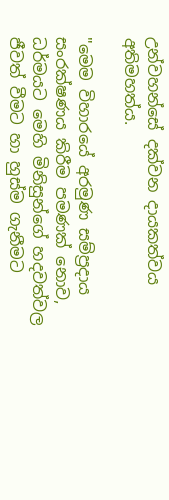උන්වහන්සේ දක්වන දායකත්වය අතිමහත්ය.

"මෙම විහාරයේ අරමුණ සම්ප්‍රදාය සංරක්ෂණය කිරීම පමණක් නොව, ධර්මයට මෙහි මිනිසුන්ගේ හදවත්වල ජීවත් වීමට හා හුස්ම ගැනීමට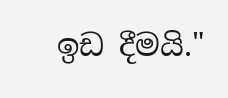ඉඩ දීමයි."